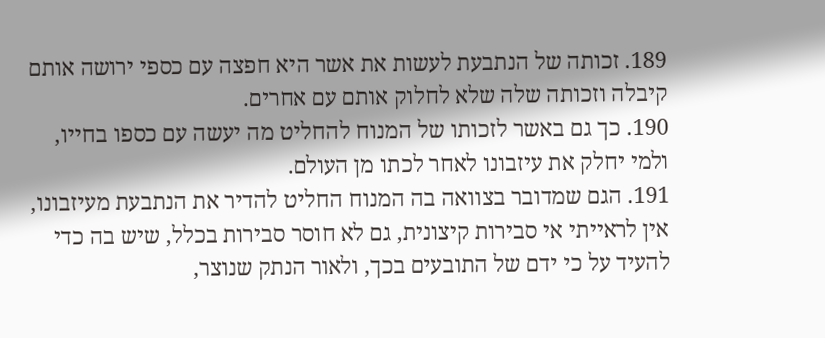189. זכותה של הנתבעת לעשות את אשר היא חפצה עם כספי ירושה אותם קיבלה וזכותה שלה שלא לחלוק אותם עם אחרים.
190. כך גם באשר לזכותו של המנוח להחליט מה יעשה עם כספו בחייו, ולמי יחלק את עיזבונו לאחר לכתו מן העולם.
191. הגם שמדובר בצוואה בה המנוח החליט להדיר את הנתבעת מעיזבונו, אין לראייתי אי סבירות קיצונית, גם לא חוסר סבירות בכלל, שיש בה כדי להעיד על כי ידם של התובעים בכך, ולאור הנתק שנוצר,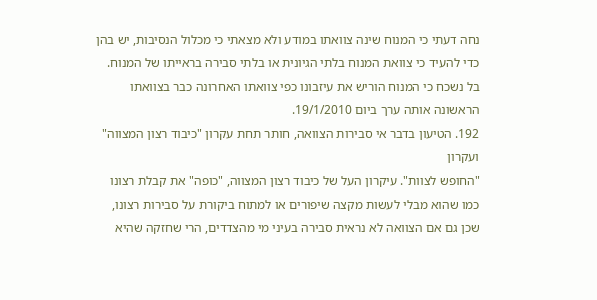נחה דעתי כי המנוח שינה צוואתו במודע ולא מצאתי כי מכלול הנסיבות, יש בהן כדי להעיד כי צוואת המנוח בלתי הגיונית או בלתי סבירה בראייתו של המנוח. בל נשכח כי המנוח הוריש את עיזבונו כפי צוואתו האחרונה כבר בצוואתו הראשונה אותה ערך ביום 19/1/2010.
192. הטיעון בדבר אי סבירות הצוואה, חותר תחת עקרון "כיבוד רצון המצווה" ועקרון
"החופש לצוות". עיקרון העל של כיבוד רצון המצווה, "כופה" את קבלת רצונו כמו שהוא מבלי לעשות מקצה שיפורים או למתוח ביקורת על סבירות רצונו, שכן גם אם הצוואה לא נראית סבירה בעיני מי מהצדדים, הרי שחזקה שהיא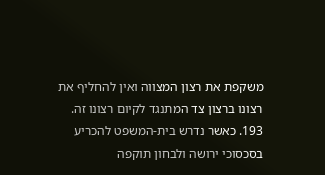משקפת את רצון המצווה ואין להחליף את רצונו ברצון צד המתנגד לקיום רצונו זה.
193. כאשר נדרש בית-המשפט להכריע בסכסוכי ירושה ולבחון תוקפה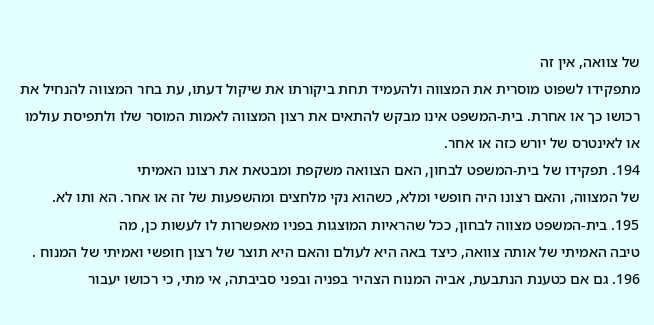של צוואה, אין זה
מתפקידו לשפוט מוסרית את המצווה ולהעמיד תחת ביקורתו את שיקול דעתו, עת בחר המצווה להנחיל את רכושו כך או אחרת. בית-המשפט אינו מבקש להתאים את רצון המצווה לאמות המוסר שלו ולתפיסת עולמו או לאינטרס של יורש כזה או אחר.
194. תפקידו של בית-המשפט לבחון, האם הצוואה משקפת ומבטאת את רצונו האמיתי
של המצווה, והאם רצונו היה חופשי ומלא, כשהוא נקי מלחצים ומהשפעות של זה או אחר. הא ותו לא.
195. בית-המשפט מצווה לבחון, ככל שהראיות המוצגות בפניו מאפשרות לו לעשות כן, מה
טיבה האמיתי של אותה צוואה, כיצד באה היא לעולם והאם היא תוצר של רצון חופשי ואמיתי של המנוח .
196. גם אם כטענת הנתבעת, אביה המנוח הצהיר בפניה ובפני סביבתה, אי מתי, כי רכושו יעבור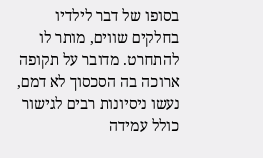בסופו של דבר לילדיו בחלקים שווים, מותר לו להתחרט. מדובר על תקופה ארוכה בה הסכסוך לא דמם, נעשו ניסיונות רבים לגישור כולל עמידה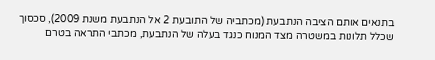בתנאים אותם הציבה הנתבעת (מכתביה של התובעת 2 אל הנתבעת משנת 2009), סכסוך שכלל תלונות במשטרה מצד המנוח כנגד בעלה של הנתבעת, מכתבי התראה בטרם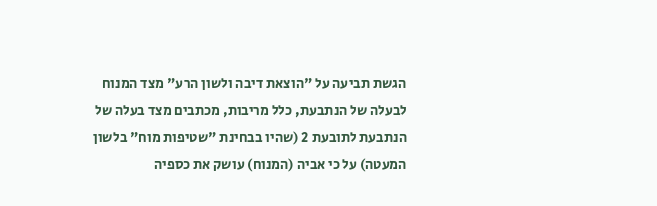הגשת תביעה על "הוצאת דיבה ולשון הרע" מצד המנוח לבעלה של הנתבעת, כלל מריבות, מכתבים מצד בעלה של הנתבעת לתובעת 2 (שהיו בבחינת "שטיפות מוח" בלשון המעטה) על כי אביה (המנוח) עושק את כספיה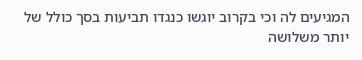המגיעים לה וכי בקרוב יוגשו כנגדו תביעות בסך כולל של יותר משלושה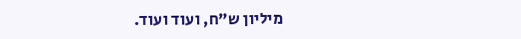מיליון ש"ח, ועוד ועוד.